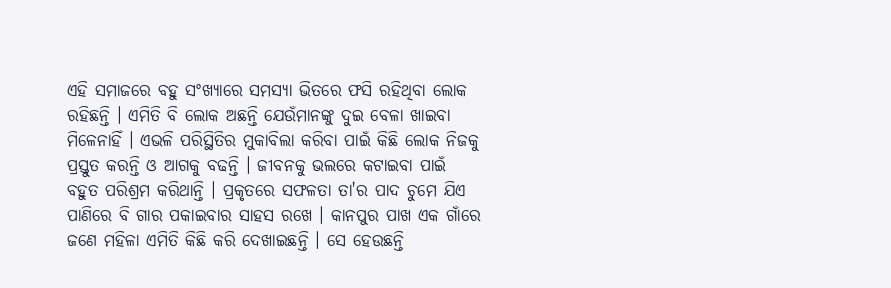ଏହି ସମାଜରେ ବହୁ ସଂଖ୍ୟାରେ ସମସ୍ୟା ଭିତରେ ଫସି ରହିଥିବା ଲୋକ ରହିଛନ୍ତି । ଏମିତି ବି ଲୋକ ଅଛନ୍ତି ଯେଉଁମାନଙ୍କୁ ଦୁଇ ବେଳା ଖାଇବା ମିଳେନାହିଁ । ଏଭଳି ପରିସ୍ଥିତିର ମୁକାବିଲା କରିବା ପାଇଁ କିଛି ଲୋକ ନିଜକୁ ପ୍ରସ୍ତୁତ କରନ୍ତି ଓ ଆଗକୁ ବଢନ୍ତି । ଜୀବନକୁ ଭଲରେ କଟାଇବା ପାଇଁ ବହୁତ ପରିଶ୍ରମ କରିଥାନ୍ତି । ପ୍ରକୃତରେ ସଫଳତା ତା'ର ପାଦ ଚୁମେ ଯିଏ ପାଣିରେ ବି ଗାର ପକାଇବାର ସାହସ ରଖେ । କାନପୁର ପାଖ ଏକ ଗାଁରେ ଜଣେ ମହିଳା ଏମିତି କିଛି କରି ଦେଖାଇଛନ୍ତି । ସେ ହେଉଛନ୍ତି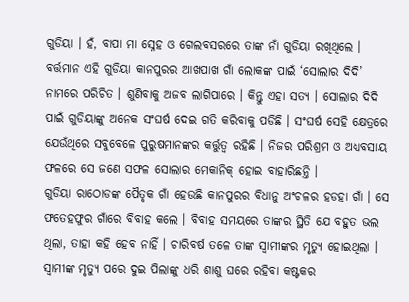ଗୁଡିୟା । ହଁ, ବାପା ମା ସ୍ନେହ ଓ ଗେଲବସରରେ ତାଙ୍କ ନାଁ ଗୁଡିୟା ରଖିଥିଲେ । ବର୍ତ୍ତମାନ ଏହି ଗୁଡିୟା କାନପୁରର ଆଖପାଖ ଗାଁ ଲୋକଙ୍କ ପାଇଁ ‘ସୋଲାର ଦିଦି’ ନାମରେ ପରିଚିତ । ଶୁଣିବାକୁ ଅଜବ ଲାଗିପାରେ । କିନ୍ତୁ ଏହା ସତ୍ୟ । ସୋଲାର ଦିଦି ପାଇଁ ଗୁଡିୟାଙ୍କୁ ଅନେକ ସଂଘର୍ଷ ଦେଇ ଗତି କରିବାକୁ ପଡିଛି । ସଂଘର୍ଷ ସେହି କ୍ଷେତ୍ରରେ ଯେଉଁଥିରେ ସବୁବେଳେ ପୁରୁଷମାନଙ୍କର କର୍ତ୍ତୁତ୍ଵ ରହିଛି । ନିଜର ପରିଶ୍ରମ ଓ ଅଧ୍ୟବସାୟ ଫଳରେ ସେ ଜଣେ ସଫଳ ସୋଲାର ମେକାନିକ୍ ହୋଇ ବାହାରିଛନ୍ତି ।
ଗୁଡିୟା ରାଠୋଡଙ୍କ ପୈତୃକ ଗାଁ ହେଉଛି କାନପୁରର ବିଧାନୁ ଅଂଚଳର ହଡହା ଗାଁ । ସେ ଫତେହଫୁର ଗାଁରେ ବିବାହ କଲେ । ବିବାହ ସମୟରେ ତାଙ୍କର ସ୍ଥିତି ଯେ ବହୁତ ଭଲ ଥିଲା, ତାହା କହି ହେବ ନାହିଁ । ଚାରିବର୍ଷ ତଳେ ତାଙ୍କ ସ୍ୱାମୀଙ୍କର ମୃତ୍ୟୁ ହୋଇଥିଲା । ସ୍ୱାମୀଙ୍କ ମୃତ୍ୟୁ ପରେ ଦୁଇ ପିଲାଙ୍କୁ ଧରି ଶାଶୁ ଘରେ ରହିବା କଷ୍ଟକର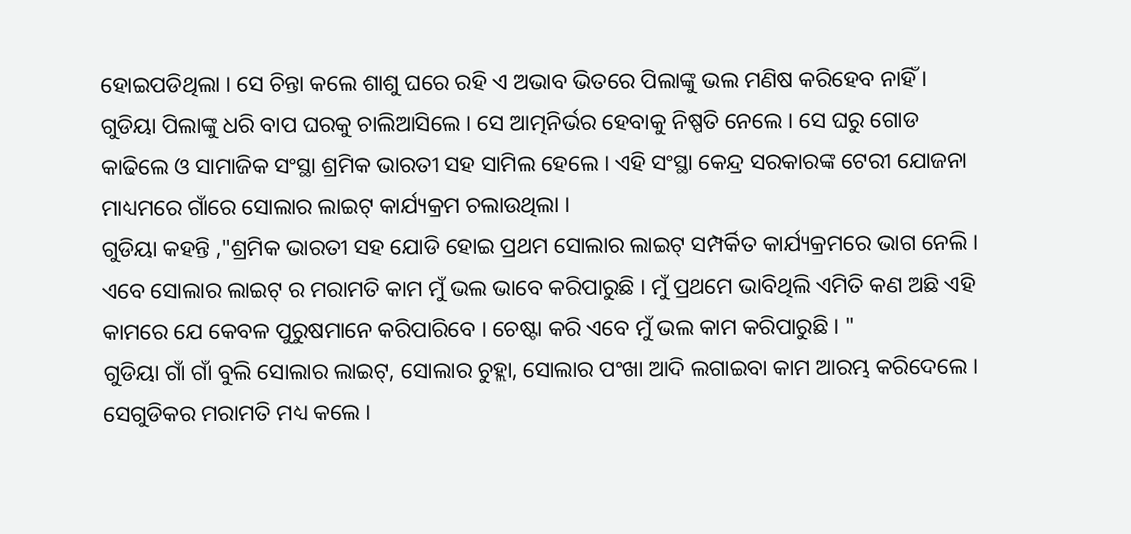ହୋଇପଡିଥିଲା । ସେ ଚିନ୍ତା କଲେ ଶାଶୁ ଘରେ ରହି ଏ ଅଭାବ ଭିତରେ ପିଲାଙ୍କୁ ଭଲ ମଣିଷ କରିହେବ ନାହିଁ । ଗୁଡିୟା ପିଲାଙ୍କୁ ଧରି ବାପ ଘରକୁ ଚାଲିଆସିଲେ । ସେ ଆତ୍ମନିର୍ଭର ହେବାକୁ ନିଷ୍ପତି ନେଲେ । ସେ ଘରୁ ଗୋଡ କାଢିଲେ ଓ ସାମାଜିକ ସଂସ୍ଥା ଶ୍ରମିକ ଭାରତୀ ସହ ସାମିଲ ହେଲେ । ଏହି ସଂସ୍ଥା କେନ୍ଦ୍ର ସରକାରଙ୍କ ଟେରୀ ଯୋଜନା ମାଧ୍ୟମରେ ଗାଁରେ ସୋଲାର ଲାଇଟ୍ କାର୍ଯ୍ୟକ୍ରମ ଚଲାଉଥିଲା ।
ଗୁଡିୟା କହନ୍ତି ,"ଶ୍ରମିକ ଭାରତୀ ସହ ଯୋଡି ହୋଇ ପ୍ରଥମ ସୋଲାର ଲାଇଟ୍ ସମ୍ପର୍କିତ କାର୍ଯ୍ୟକ୍ରମରେ ଭାଗ ନେଲି । ଏବେ ସୋଲାର ଲାଇଟ୍ ର ମରାମତି କାମ ମୁଁ ଭଲ ଭାବେ କରିପାରୁଛି । ମୁଁ ପ୍ରଥମେ ଭାବିଥିଲି ଏମିତି କଣ ଅଛି ଏହି କାମରେ ଯେ କେବଳ ପୁରୁଷମାନେ କରିପାରିବେ । ଚେଷ୍ଟା କରି ଏବେ ମୁଁ ଭଲ କାମ କରିପାରୁଛି । "
ଗୁଡିୟା ଗାଁ ଗାଁ ବୁଲି ସୋଲାର ଲାଇଟ୍, ସୋଲାର ଚୁହ୍ଲା, ସୋଲାର ପଂଖା ଆଦି ଲଗାଇବା କାମ ଆରମ୍ଭ କରିଦେଲେ । ସେଗୁଡିକର ମରାମତି ମଧ୍ୟ କଲେ ।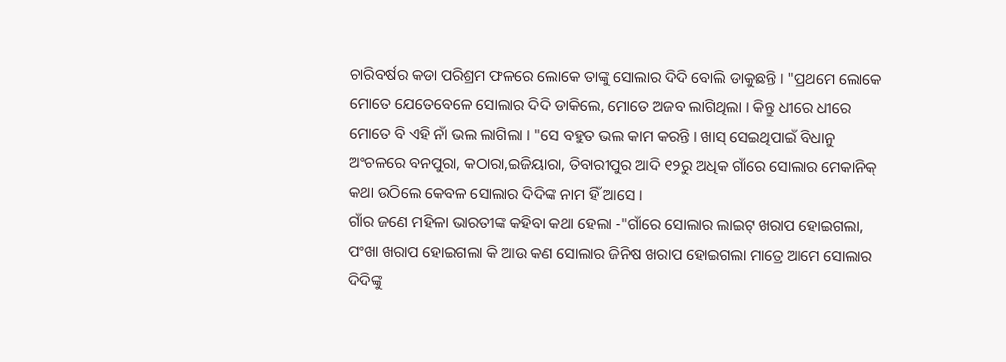ଚାରିବର୍ଷର କଡା ପରିଶ୍ରମ ଫଳରେ ଲୋକେ ତାଙ୍କୁ ସୋଲାର ଦିଦି ବୋଲି ଡାକୁଛନ୍ତି । "ପ୍ରଥମେ ଲୋକେ ମୋତେ ଯେତେବେଳେ ସୋଲାର ଦିଦି ଡାକିଲେ, ମୋତେ ଅଜବ ଲାଗିଥିଲା । କିନ୍ତୁ ଧୀରେ ଧୀରେ ମୋତେ ବି ଏହି ନାଁ ଭଲ ଲାଗିଲା । "ସେ ବହୁତ ଭଲ କାମ କରନ୍ତି । ଖାସ୍ ସେଇଥିପାଇଁ ବିଧାନୁ ଅଂଚଳରେ ବନପୁରା, କଠାରା,ଇଜିୟାରା, ତିବାରୀପୁର ଆଦି ୧୨ରୁ ଅଧିକ ଗାଁରେ ସୋଲାର ମେକାନିକ୍ କଥା ଉଠିଲେ କେବଳ ସୋଲାର ଦିଦିଙ୍କ ନାମ ହିଁ ଆସେ ।
ଗାଁର ଜଣେ ମହିଳା ଭାରତୀଙ୍କ କହିବା କଥା ହେଲା -"ଗାଁରେ ସୋଲାର ଲାଇଟ୍ ଖରାପ ହୋଇଗଲା, ପଂଖା ଖରାପ ହୋଇଗଲା କି ଆଉ କଣ ସୋଲାର ଜିନିଷ ଖରାପ ହୋଇଗଲା ମାତ୍ରେ ଆମେ ସୋଲାର ଦିଦିଙ୍କୁ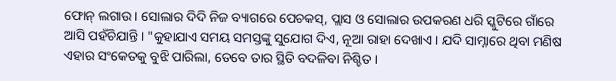ଫୋନ୍ ଲଗାଉ । ସୋଲାର ଦିଦି ନିଜ ବ୍ୟାଗରେ ପେଚକସ୍, ପ୍ଲାସ ଓ ସୋଲାର ଉପକରଣ ଧରି ସ୍କୁଟିରେ ଗାଁରେ ଆସି ପହଁଚିଯାନ୍ତି । "କୁହାଯାଏ ସମୟ ସମସ୍ତଙ୍କୁ ସୁଯୋଗ ଦିଏ, ନୂଆ ରାହା ଦେଖାଏ । ଯଦି ସାମ୍ନାରେ ଥିବା ମଣିଷ ଏହାର ସଂକେତକୁ ବୁଝି ପାରିଲା, ତେବେ ତାର ସ୍ଥିତି ବଦଳିବା ନିଶ୍ଚିତ ।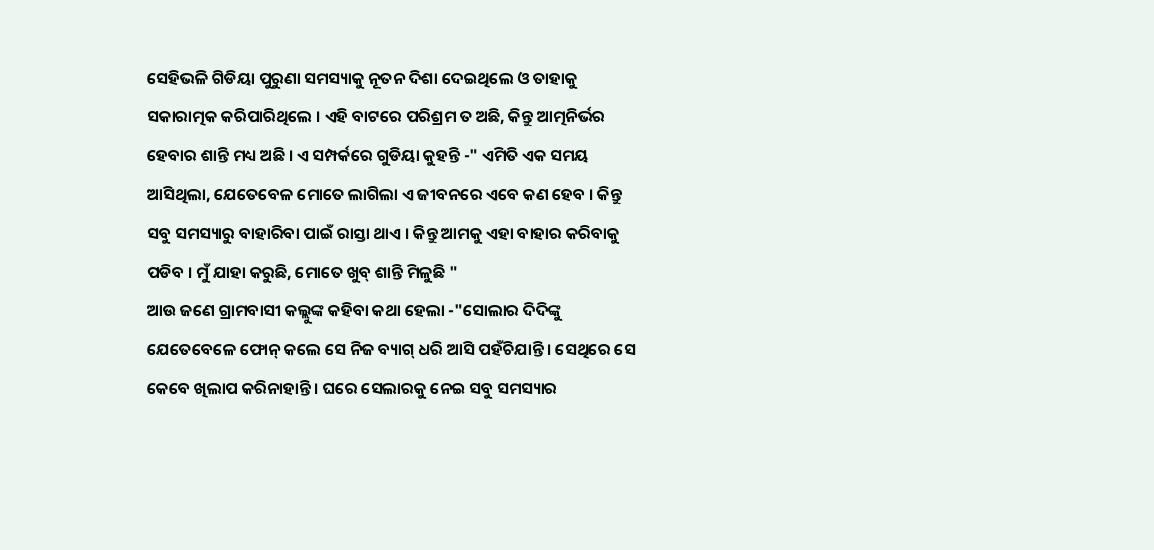ସେହିଭଳି ଗିଡିୟା ପୁରୁଣା ସମସ୍ୟାକୁ ନୂତନ ଦିଶା ଦେଇଥିଲେ ଓ ତାହାକୁ ସକାରାତ୍ମକ କରିପାରିଥିଲେ । ଏହି ବାଟରେ ପରିଶ୍ରମ ତ ଅଛି, କିନ୍ତୁ ଆତ୍ମନିର୍ଭର ହେବାର ଶାନ୍ତି ମଧ୍ୟ ଅଛି । ଏ ସମ୍ପର୍କରେ ଗୁଡିୟା କୁହନ୍ତି -" ଏମିତି ଏକ ସମୟ ଆସିଥିଲା, ଯେତେବେଳ ମୋତେ ଲାଗିଲା ଏ ଜୀବନରେ ଏବେ କଣ ହେବ । କିନ୍ତୁ ସବୁ ସମସ୍ୟାରୁ ବାହାରିବା ପାଇଁ ରାସ୍ତା ଥାଏ । କିନ୍ତୁ ଆମକୁ ଏହା ବାହାର କରିବାକୁ ପଡିବ । ମୁଁ ଯାହା କରୁଛି, ମୋତେ ଖୁବ୍ ଶାନ୍ତି ମିଳୁଛି "
ଆଉ ଜଣେ ଗ୍ରାମବାସୀ କଲ୍ଲୁଙ୍କ କହିବା କଥା ହେଲା -"ସୋଲାର ଦିଦିଙ୍କୁ ଯେତେବେଳେ ଫୋନ୍ କଲେ ସେ ନିଜ ବ୍ୟାଗ୍ ଧରି ଆସି ପହଁଚିଯାନ୍ତି । ସେଥିରେ ସେ କେବେ ଖିଲାପ କରିନାହାନ୍ତି । ଘରେ ସେଲାରକୁ ନେଇ ସବୁ ସମସ୍ୟାର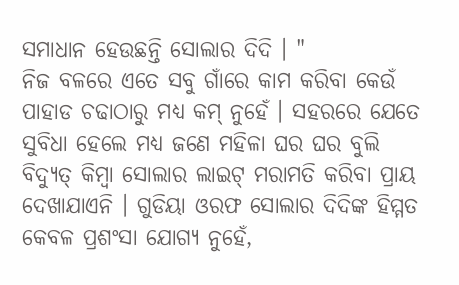ସମାଧାନ ହେଉଛନ୍ତି ସୋଲାର ଦିଦି । "
ନିଜ ବଳରେ ଏତେ ସବୁ ଗାଁରେ କାମ କରିବା କେଉଁ ପାହାଡ ଚଢାଠାରୁ ମଧ୍ୟ କମ୍ ନୁହେଁ । ସହରରେ ଯେତେ ସୁବିଧା ହେଲେ ମଧ୍ୟ ଜଣେ ମହିଳା ଘର ଘର ବୁଲି ବିଦ୍ୟୁତ୍ କିମ୍ବା ସୋଲାର ଲାଇଟ୍ ମରାମତି କରିବା ପ୍ରାୟ ଦେଖାଯାଏନି । ଗୁଡିୟା ଓରଫ ସୋଲାର ଦିଦିଙ୍କ ହିମ୍ମତ କେବଳ ପ୍ରଶଂସା ଯୋଗ୍ୟ ନୁହେଁ,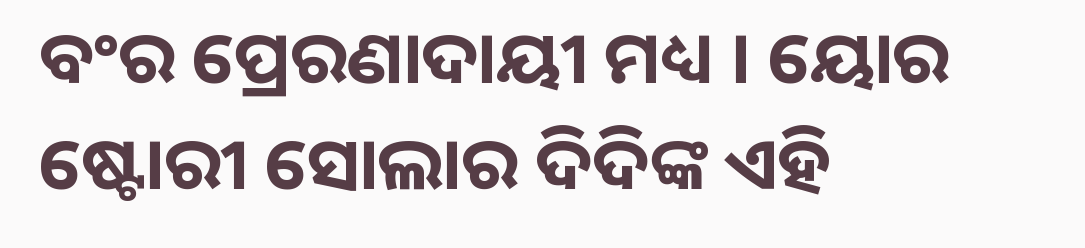ବଂର ପ୍ରେରଣାଦାୟୀ ମଧ୍ୟ । ୟୋର ଷ୍ଟୋରୀ ସୋଲାର ଦିଦିଙ୍କ ଏହି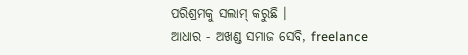ପରିଶ୍ରମକୁ ସଲାମ୍ କରୁଛି ।
ଆଧାର - ଅଖଣ୍ଡ ସମାଜ ସେବି, freelance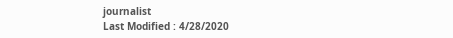journalist
Last Modified : 4/28/2020